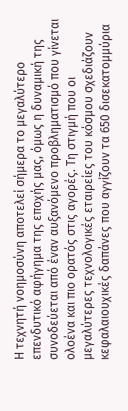Η τεχνητή νοημοσύνη αποτελεί σήμερα το μεγαλύτερο επενδυτικό αφήγημα της εποχής μας, όμως η δυναμική της συνοδεύεται από έναν αυξανόμενο προβληματισμό που γίνεται ολοένα και πιο ορατός στις αγορές. Τη στιγμή που οι μεγαλύτερες τεχνολογικές εταιρείες του κόσμου σχεδιάζουν κεφαλαιουχικές δαπάνες που αγγίζουν τα 650 δισεκατομμύρια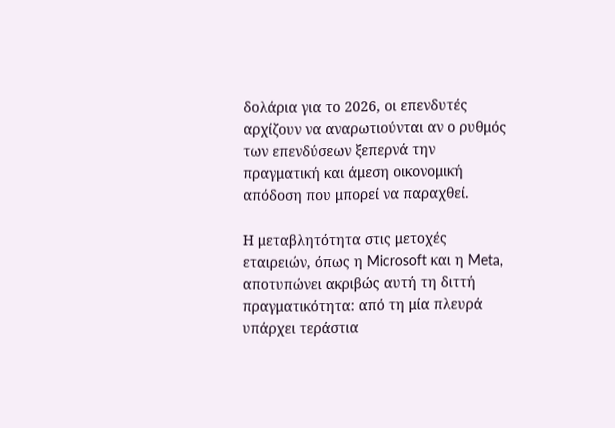δολάρια για το 2026, οι επενδυτές αρχίζουν να αναρωτιούνται αν ο ρυθμός των επενδύσεων ξεπερνά την πραγματική και άμεση οικονομική απόδοση που μπορεί να παραχθεί.

Η μεταβλητότητα στις μετοχές εταιρειών, όπως η Microsoft και η Meta, αποτυπώνει ακριβώς αυτή τη διττή πραγματικότητα: από τη μία πλευρά υπάρχει τεράστια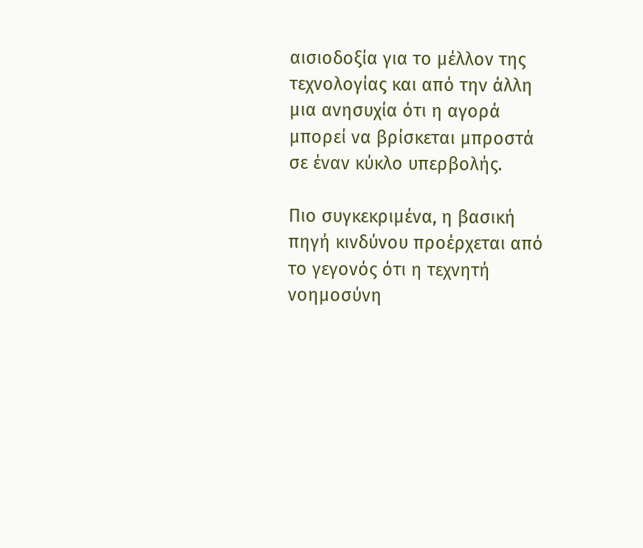αισιοδοξία για το μέλλον της τεχνολογίας και από την άλλη μια ανησυχία ότι η αγορά μπορεί να βρίσκεται μπροστά σε έναν κύκλο υπερβολής.

Πιο συγκεκριμένα, η βασική πηγή κινδύνου προέρχεται από το γεγονός ότι η τεχνητή νοημοσύνη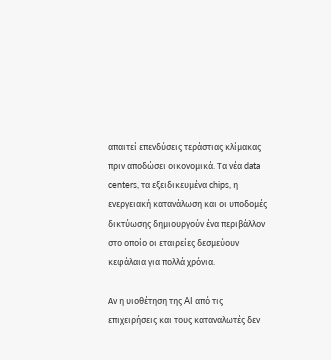απαιτεί επενδύσεις τεράστιας κλίμακας πριν αποδώσει οικονομικά. Τα νέα data centers, τα εξειδικευμένα chips, η ενεργειακή κατανάλωση και οι υποδομές δικτύωσης δημιουργούν ένα περιβάλλον στο οποίο οι εταιρείες δεσμεύουν κεφάλαια για πολλά χρόνια.

Αν η υιοθέτηση της AI από τις επιχειρήσεις και τους καταναλωτές δεν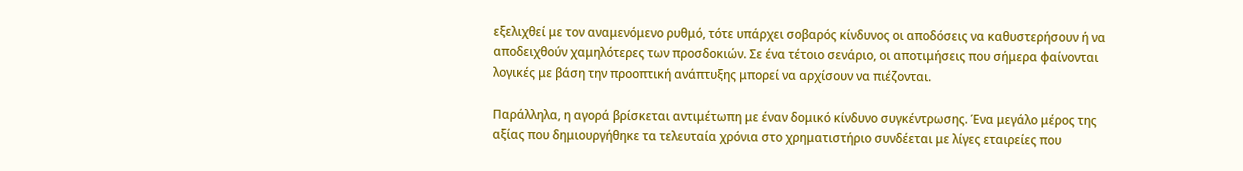εξελιχθεί με τον αναμενόμενο ρυθμό, τότε υπάρχει σοβαρός κίνδυνος οι αποδόσεις να καθυστερήσουν ή να αποδειχθούν χαμηλότερες των προσδοκιών. Σε ένα τέτοιο σενάριο, οι αποτιμήσεις που σήμερα φαίνονται λογικές με βάση την προοπτική ανάπτυξης μπορεί να αρχίσουν να πιέζονται.

Παράλληλα, η αγορά βρίσκεται αντιμέτωπη με έναν δομικό κίνδυνο συγκέντρωσης. Ένα μεγάλο μέρος της αξίας που δημιουργήθηκε τα τελευταία χρόνια στο χρηματιστήριο συνδέεται με λίγες εταιρείες που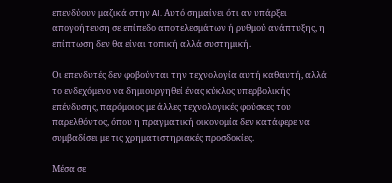επενδύουν μαζικά στην AI. Αυτό σημαίνει ότι αν υπάρξει απογοήτευση σε επίπεδο αποτελεσμάτων ή ρυθμού ανάπτυξης, η επίπτωση δεν θα είναι τοπική αλλά συστημική.

Οι επενδυτές δεν φοβούνται την τεχνολογία αυτή καθαυτή, αλλά το ενδεχόμενο να δημιουργηθεί ένας κύκλος υπερβολικής επένδυσης, παρόμοιος με άλλες τεχνολογικές φούσκες του παρελθόντος, όπου η πραγματική οικονομία δεν κατάφερε να συμβαδίσει με τις χρηματιστηριακές προσδοκίες.

Μέσα σε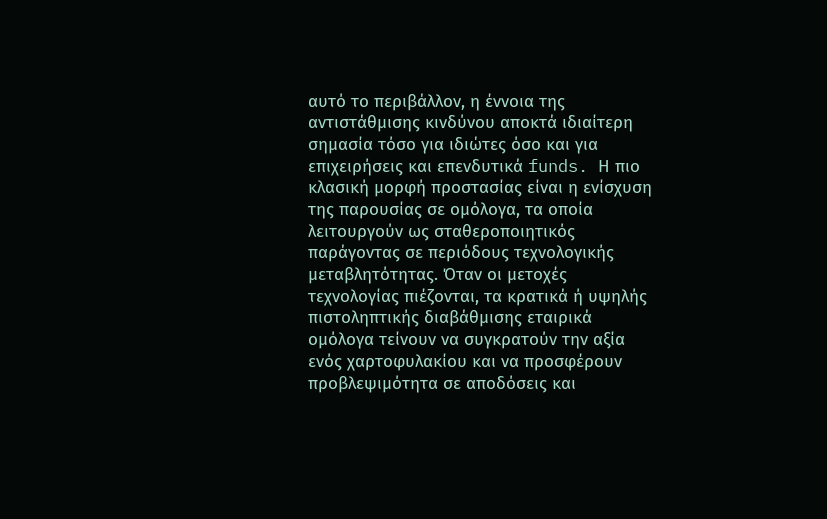αυτό το περιβάλλον, η έννοια της αντιστάθμισης κινδύνου αποκτά ιδιαίτερη σημασία τόσο για ιδιώτες όσο και για επιχειρήσεις και επενδυτικά funds. Η πιο κλασική μορφή προστασίας είναι η ενίσχυση της παρουσίας σε ομόλογα, τα οποία λειτουργούν ως σταθεροποιητικός παράγοντας σε περιόδους τεχνολογικής μεταβλητότητας. Όταν οι μετοχές τεχνολογίας πιέζονται, τα κρατικά ή υψηλής πιστοληπτικής διαβάθμισης εταιρικά ομόλογα τείνουν να συγκρατούν την αξία ενός χαρτοφυλακίου και να προσφέρουν προβλεψιμότητα σε αποδόσεις και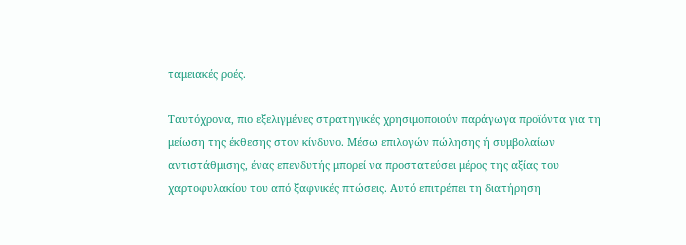ταμειακές ροές.

Ταυτόχρονα, πιο εξελιγμένες στρατηγικές χρησιμοποιούν παράγωγα προϊόντα για τη μείωση της έκθεσης στον κίνδυνο. Μέσω επιλογών πώλησης ή συμβολαίων αντιστάθμισης, ένας επενδυτής μπορεί να προστατεύσει μέρος της αξίας του χαρτοφυλακίου του από ξαφνικές πτώσεις. Αυτό επιτρέπει τη διατήρηση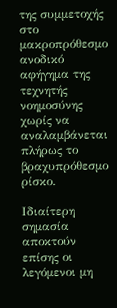της συμμετοχής στο μακροπρόθεσμο ανοδικό αφήγημα της τεχνητής νοημοσύνης χωρίς να αναλαμβάνεται πλήρως το βραχυπρόθεσμο ρίσκο.

Ιδιαίτερη σημασία αποκτούν επίσης οι λεγόμενοι μη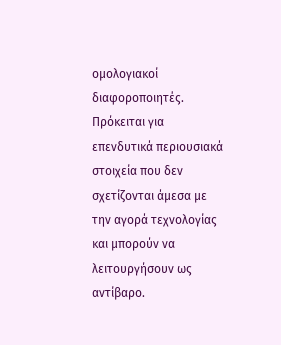ομολογιακοί διαφοροποιητές. Πρόκειται για επενδυτικά περιουσιακά στοιχεία που δεν σχετίζονται άμεσα με την αγορά τεχνολογίας και μπορούν να λειτουργήσουν ως αντίβαρο.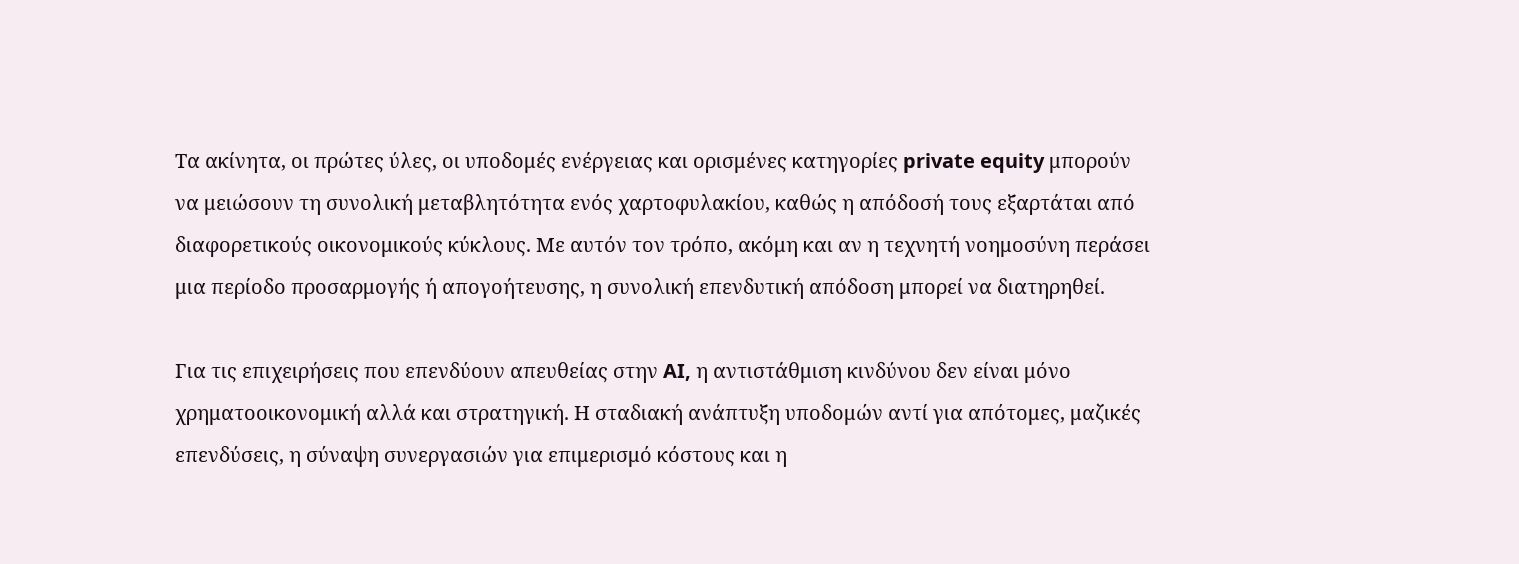Τα ακίνητα, οι πρώτες ύλες, οι υποδομές ενέργειας και ορισμένες κατηγορίες private equity μπορούν να μειώσουν τη συνολική μεταβλητότητα ενός χαρτοφυλακίου, καθώς η απόδοσή τους εξαρτάται από διαφορετικούς οικονομικούς κύκλους. Με αυτόν τον τρόπο, ακόμη και αν η τεχνητή νοημοσύνη περάσει μια περίοδο προσαρμογής ή απογοήτευσης, η συνολική επενδυτική απόδοση μπορεί να διατηρηθεί.

Για τις επιχειρήσεις που επενδύουν απευθείας στην AI, η αντιστάθμιση κινδύνου δεν είναι μόνο χρηματοοικονομική αλλά και στρατηγική. Η σταδιακή ανάπτυξη υποδομών αντί για απότομες, μαζικές επενδύσεις, η σύναψη συνεργασιών για επιμερισμό κόστους και η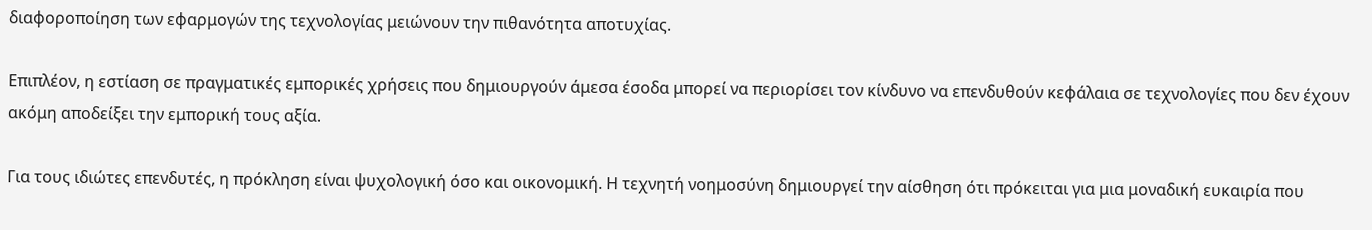διαφοροποίηση των εφαρμογών της τεχνολογίας μειώνουν την πιθανότητα αποτυχίας.

Επιπλέον, η εστίαση σε πραγματικές εμπορικές χρήσεις που δημιουργούν άμεσα έσοδα μπορεί να περιορίσει τον κίνδυνο να επενδυθούν κεφάλαια σε τεχνολογίες που δεν έχουν ακόμη αποδείξει την εμπορική τους αξία.

Για τους ιδιώτες επενδυτές, η πρόκληση είναι ψυχολογική όσο και οικονομική. Η τεχνητή νοημοσύνη δημιουργεί την αίσθηση ότι πρόκειται για μια μοναδική ευκαιρία που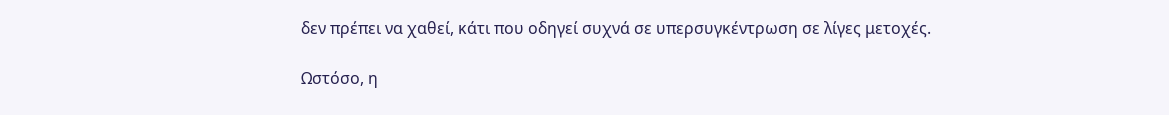δεν πρέπει να χαθεί, κάτι που οδηγεί συχνά σε υπερσυγκέντρωση σε λίγες μετοχές.

Ωστόσο, η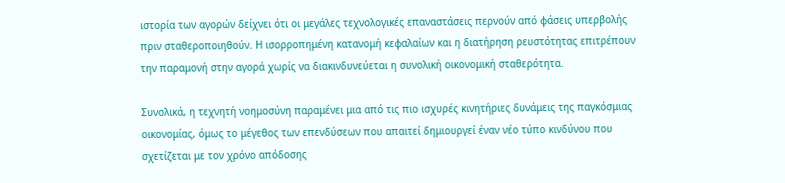ιστορία των αγορών δείχνει ότι οι μεγάλες τεχνολογικές επαναστάσεις περνούν από φάσεις υπερβολής πριν σταθεροποιηθούν. Η ισορροπημένη κατανομή κεφαλαίων και η διατήρηση ρευστότητας επιτρέπουν την παραμονή στην αγορά χωρίς να διακινδυνεύεται η συνολική οικονομική σταθερότητα.

Συνολικά, η τεχνητή νοημοσύνη παραμένει μια από τις πιο ισχυρές κινητήριες δυνάμεις της παγκόσμιας οικονομίας, όμως το μέγεθος των επενδύσεων που απαιτεί δημιουργεί έναν νέο τύπο κινδύνου που σχετίζεται με τον χρόνο απόδοσης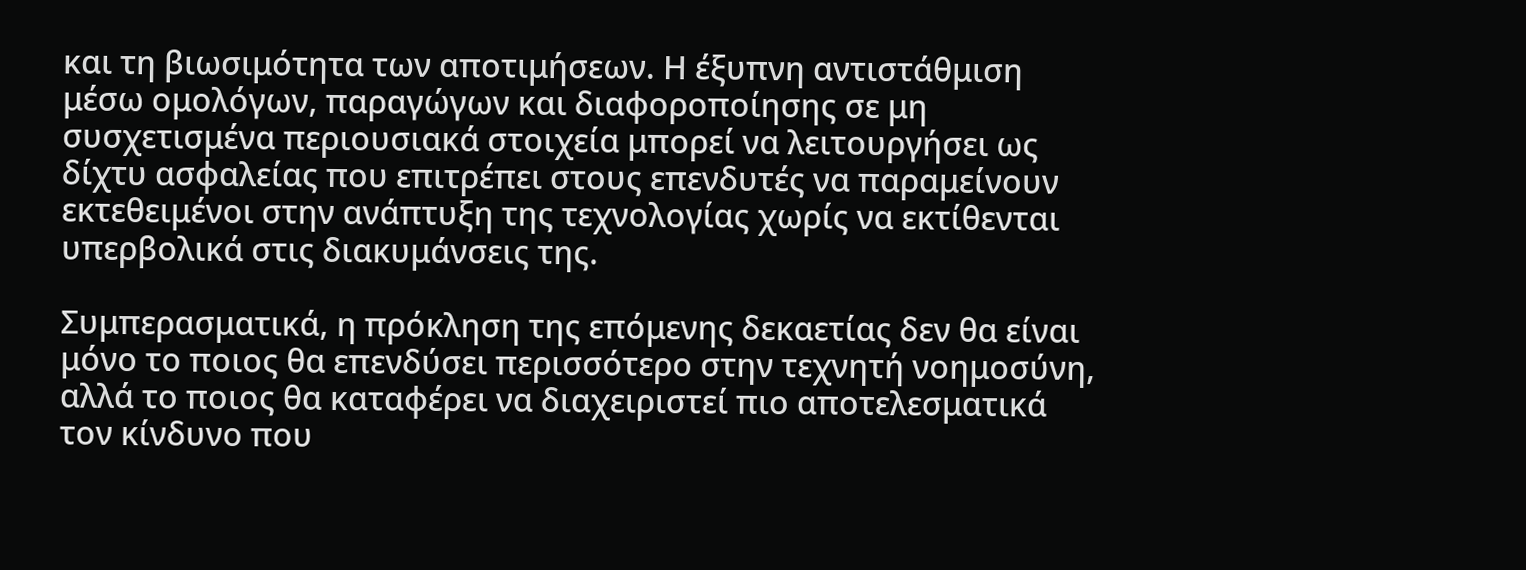και τη βιωσιμότητα των αποτιμήσεων. Η έξυπνη αντιστάθμιση μέσω ομολόγων, παραγώγων και διαφοροποίησης σε μη συσχετισμένα περιουσιακά στοιχεία μπορεί να λειτουργήσει ως δίχτυ ασφαλείας που επιτρέπει στους επενδυτές να παραμείνουν εκτεθειμένοι στην ανάπτυξη της τεχνολογίας χωρίς να εκτίθενται υπερβολικά στις διακυμάνσεις της.

Συμπερασματικά, η πρόκληση της επόμενης δεκαετίας δεν θα είναι μόνο το ποιος θα επενδύσει περισσότερο στην τεχνητή νοημοσύνη, αλλά το ποιος θα καταφέρει να διαχειριστεί πιο αποτελεσματικά τον κίνδυνο που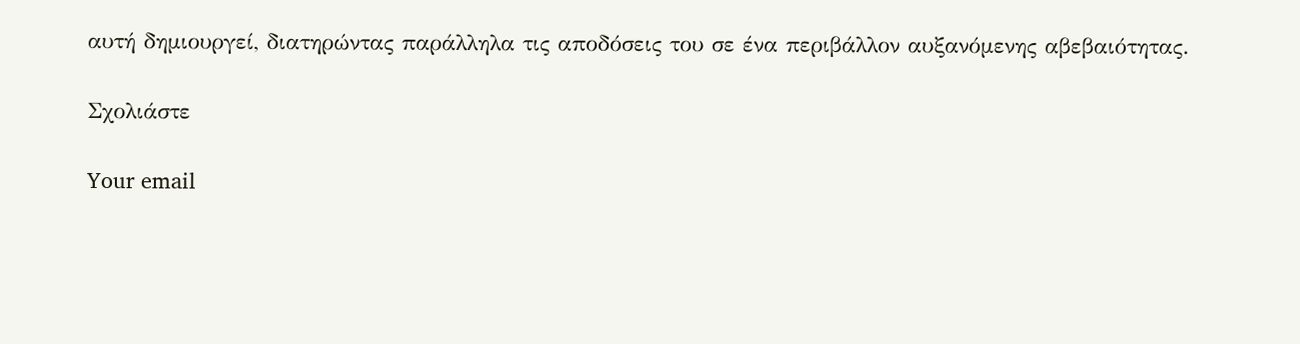αυτή δημιουργεί, διατηρώντας παράλληλα τις αποδόσεις του σε ένα περιβάλλον αυξανόμενης αβεβαιότητας.

Σχολιάστε

Your email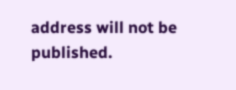address will not be published.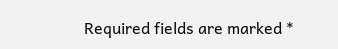Required fields are marked *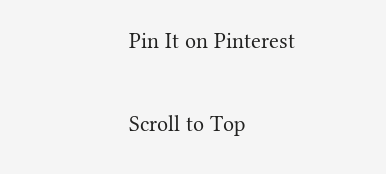Pin It on Pinterest

Scroll to Top